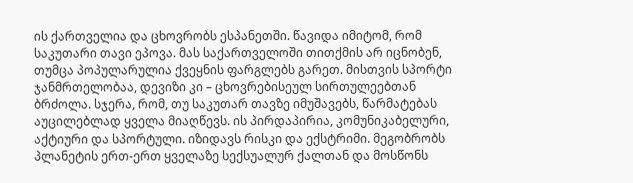ის ქართველია და ცხოვრობს ესპანეთში. წავიდა იმიტომ, რომ საკუთარი თავი ეპოვა. მას საქართველოში თითქმის არ იცნობენ, თუმცა პოპულარულია ქვეყნის ფარგლებს გარეთ. მისთვის სპორტი ჯანმრთელობაა, დევიზი კი – ცხოვრებისეულ სირთულეებთან ბრძოლა. სჯერა, რომ, თუ საკუთარ თავზე იმუშავებს, წარმატებას აუცილებლად ყველა მიაღწევს. ის პირდაპირია, კომუნიკაბელური, აქტიური და სპორტული. იზიდავს რისკი და ექსტრიმი. მეგობრობს პლანეტის ერთ-ერთ ყველაზე სექსუალურ ქალთან და მოსწონს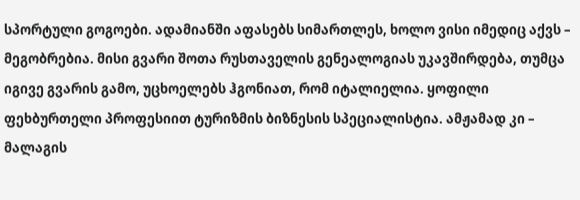სპორტული გოგოები. ადამიანში აფასებს სიმართლეს, ხოლო ვისი იმედიც აქვს – მეგობრებია. მისი გვარი შოთა რუსთაველის გენეალოგიას უკავშირდება, თუმცა იგივე გვარის გამო, უცხოელებს ჰგონიათ, რომ იტალიელია. ყოფილი ფეხბურთელი პროფესიით ტურიზმის ბიზნესის სპეციალისტია. ამჟამად კი – მალაგის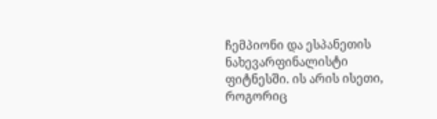ჩემპიონი და ესპანეთის ნახევარფინალისტი ფიტნესში. ის არის ისეთი, როგორიც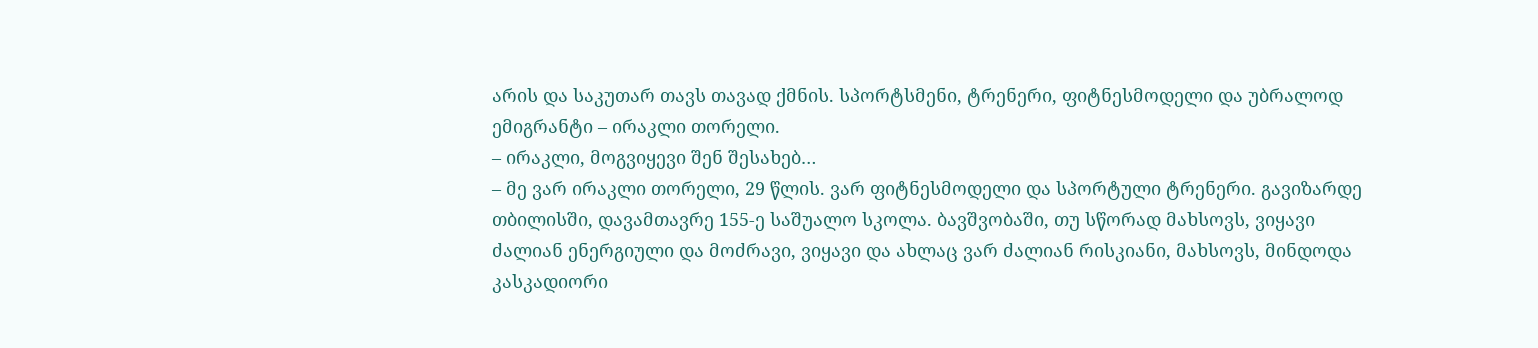არის და საკუთარ თავს თავად ქმნის. სპორტსმენი, ტრენერი, ფიტნესმოდელი და უბრალოდ ემიგრანტი – ირაკლი თორელი.
– ირაკლი, მოგვიყევი შენ შესახებ…
– მე ვარ ირაკლი თორელი, 29 წლის. ვარ ფიტნესმოდელი და სპორტული ტრენერი. გავიზარდე თბილისში, დავამთავრე 155-ე საშუალო სკოლა. ბავშვობაში, თუ სწორად მახსოვს, ვიყავი ძალიან ენერგიული და მოძრავი, ვიყავი და ახლაც ვარ ძალიან რისკიანი, მახსოვს, მინდოდა კასკადიორი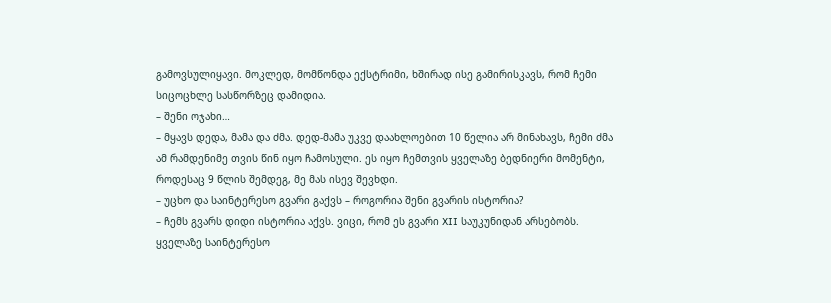გამოვსულიყავი. მოკლედ, მომწონდა ექსტრიმი, ხშირად ისე გამირისკავს, რომ ჩემი სიცოცხლე სასწორზეც დამიდია.
– შენი ოჯახი…
– მყავს დედა, მამა და ძმა. დედ-მამა უკვე დაახლოებით 10 წელია არ მინახავს, ჩემი ძმა ამ რამდენიმე თვის წინ იყო ჩამოსული. ეს იყო ჩემთვის ყველაზე ბედნიერი მომენტი, როდესაც 9 წლის შემდეგ, მე მას ისევ შევხდი.
– უცხო და საინტერესო გვარი გაქვს – როგორია შენი გვარის ისტორია?
– ჩემს გვარს დიდი ისტორია აქვს. ვიცი, რომ ეს გვარი XII საუკუნიდან არსებობს. ყველაზე საინტერესო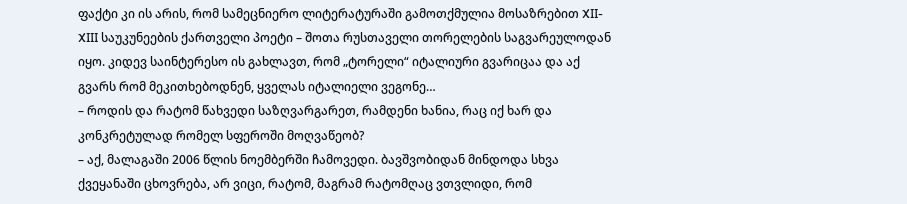ფაქტი კი ის არის, რომ სამეცნიერო ლიტერატურაში გამოთქმულია მოსაზრებით XII-XIII საუკუნეების ქართველი პოეტი – შოთა რუსთაველი თორელების საგვარეულოდან იყო. კიდევ საინტერესო ის გახლავთ, რომ „ტორელი“ იტალიური გვარიცაა და აქ გვარს რომ მეკითხებოდნენ, ყველას იტალიელი ვეგონე…
– როდის და რატომ წახვედი საზღვარგარეთ, რამდენი ხანია, რაც იქ ხარ და კონკრეტულად რომელ სფეროში მოღვაწეობ?
– აქ, მალაგაში 2006 წლის ნოემბერში ჩამოვედი. ბავშვობიდან მინდოდა სხვა ქვეყანაში ცხოვრება, არ ვიცი, რატომ, მაგრამ რატომღაც ვთვლიდი, რომ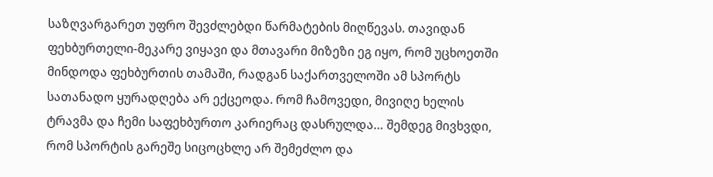საზღვარგარეთ უფრო შევძლებდი წარმატების მიღწევას. თავიდან ფეხბურთელი-მეკარე ვიყავი და მთავარი მიზეზი ეგ იყო, რომ უცხოეთში მინდოდა ფეხბურთის თამაში, რადგან საქართველოში ამ სპორტს სათანადო ყურადღება არ ექცეოდა. რომ ჩამოვედი, მივიღე ხელის ტრავმა და ჩემი საფეხბურთო კარიერაც დასრულდა… შემდეგ მივხვდი, რომ სპორტის გარეშე სიცოცხლე არ შემეძლო და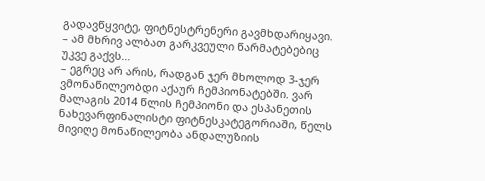გადავწყვიტე, ფიტნესტრენერი გავმხდარიყავი.
– ამ მხრივ ალბათ გარკვეული წარმატებებიც უკვე გაქვს…
– ეგრეც არ არის, რადგან ჯერ მხოლოდ 3-ჯერ ვმონაწილეობდი აქაურ ჩემპიონატებში. ვარ მალაგის 2014 წლის ჩემპიონი და ესპანეთის ნახევარფინალისტი ფიტნესკატეგორიაში, წელს მივიღე მონაწილეობა ანდალუზიის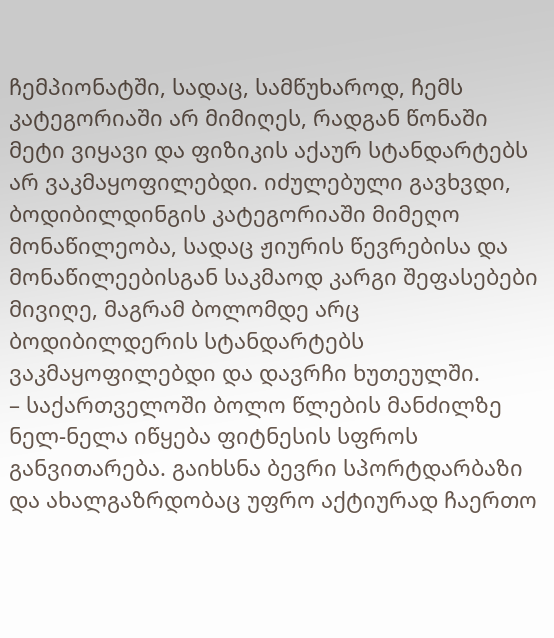ჩემპიონატში, სადაც, სამწუხაროდ, ჩემს კატეგორიაში არ მიმიღეს, რადგან წონაში მეტი ვიყავი და ფიზიკის აქაურ სტანდარტებს არ ვაკმაყოფილებდი. იძულებული გავხვდი, ბოდიბილდინგის კატეგორიაში მიმეღო მონაწილეობა, სადაც ჟიურის წევრებისა და მონაწილეებისგან საკმაოდ კარგი შეფასებები მივიღე, მაგრამ ბოლომდე არც ბოდიბილდერის სტანდარტებს ვაკმაყოფილებდი და დავრჩი ხუთეულში.
– საქართველოში ბოლო წლების მანძილზე ნელ-ნელა იწყება ფიტნესის სფროს განვითარება. გაიხსნა ბევრი სპორტდარბაზი და ახალგაზრდობაც უფრო აქტიურად ჩაერთო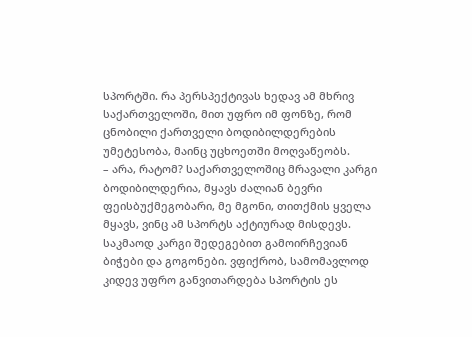სპორტში. რა პერსპექტივას ხედავ ამ მხრივ საქართველოში, მით უფრო იმ ფონზე, რომ ცნობილი ქართველი ბოდიბილდერების უმეტესობა, მაინც უცხოეთში მოღვაწეობს.
– არა, რატომ? საქართველოშიც მრავალი კარგი ბოდიბილდერია, მყავს ძალიან ბევრი ფეისბუქმეგობარი, მე მგონი, თითქმის ყველა მყავს, ვინც ამ სპორტს აქტიურად მისდევს. საკმაოდ კარგი შედეგებით გამოირჩევიან ბიჭები და გოგონები. ვფიქრობ, სამომავლოდ კიდევ უფრო განვითარდება სპორტის ეს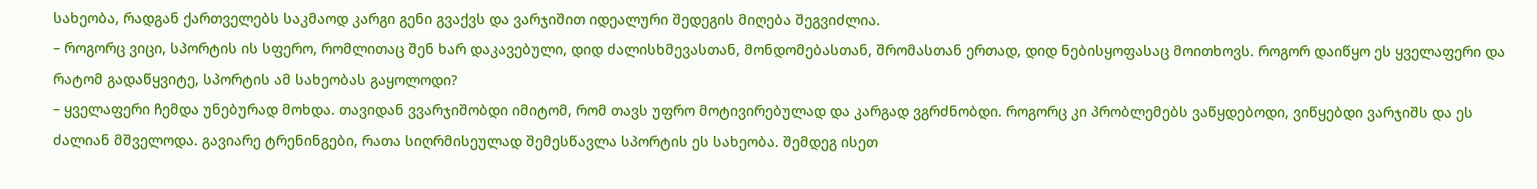სახეობა, რადგან ქართველებს საკმაოდ კარგი გენი გვაქვს და ვარჯიშით იდეალური შედეგის მიღება შეგვიძლია.
– როგორც ვიცი, სპორტის ის სფერო, რომლითაც შენ ხარ დაკავებული, დიდ ძალისხმევასთან, მონდომებასთან, შრომასთან ერთად, დიდ ნებისყოფასაც მოითხოვს. როგორ დაიწყო ეს ყველაფერი და რატომ გადაწყვიტე, სპორტის ამ სახეობას გაყოლოდი?
– ყველაფერი ჩემდა უნებურად მოხდა. თავიდან ვვარჯიშობდი იმიტომ, რომ თავს უფრო მოტივირებულად და კარგად ვგრძნობდი. როგორც კი პრობლემებს ვაწყდებოდი, ვიწყებდი ვარჯიშს და ეს ძალიან მშველოდა. გავიარე ტრენინგები, რათა სიღრმისეულად შემესწავლა სპორტის ეს სახეობა. შემდეგ ისეთ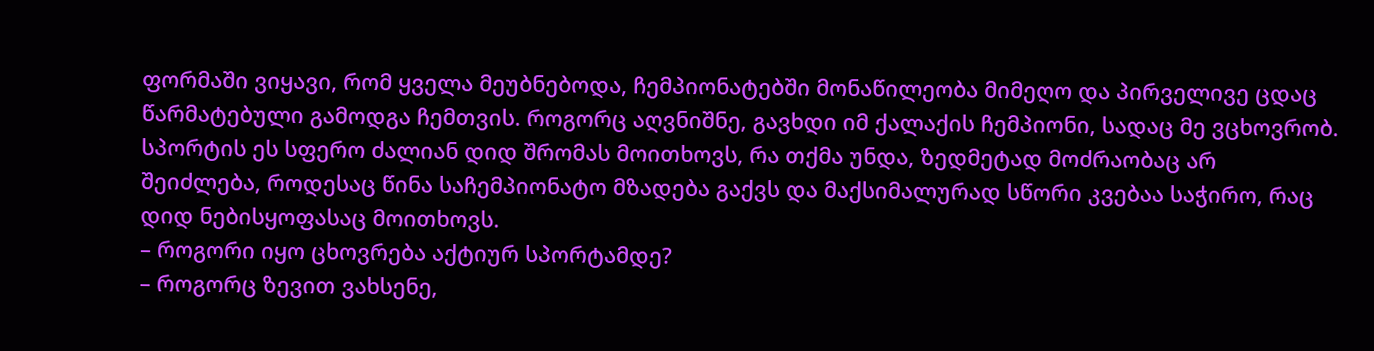ფორმაში ვიყავი, რომ ყველა მეუბნებოდა, ჩემპიონატებში მონაწილეობა მიმეღო და პირველივე ცდაც წარმატებული გამოდგა ჩემთვის. როგორც აღვნიშნე, გავხდი იმ ქალაქის ჩემპიონი, სადაც მე ვცხოვრობ. სპორტის ეს სფერო ძალიან დიდ შრომას მოითხოვს, რა თქმა უნდა, ზედმეტად მოძრაობაც არ შეიძლება, როდესაც წინა საჩემპიონატო მზადება გაქვს და მაქსიმალურად სწორი კვებაა საჭირო, რაც დიდ ნებისყოფასაც მოითხოვს.
– როგორი იყო ცხოვრება აქტიურ სპორტამდე?
– როგორც ზევით ვახსენე,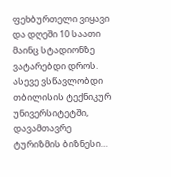ფეხბურთელი ვიყავი და დღეში 10 საათი მაინც სტადიონზე ვატარებდი დროს. ასევე ვსწავლობდი თბილისის ტექნიკურ უნივერსიტეტში, დავამთავრე ტურიზმის ბიზნესი…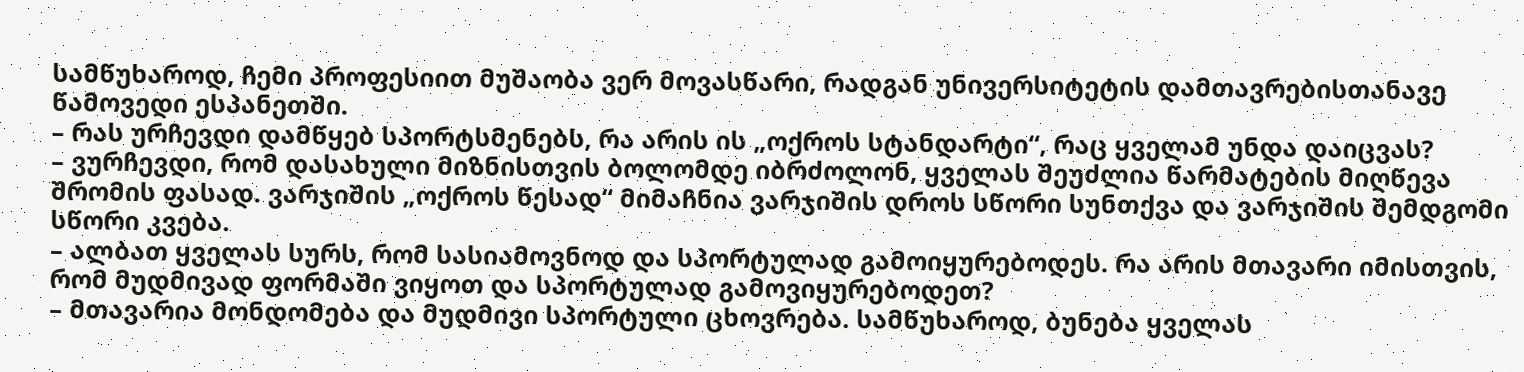სამწუხაროდ, ჩემი პროფესიით მუშაობა ვერ მოვასწარი, რადგან უნივერსიტეტის დამთავრებისთანავე წამოვედი ესპანეთში.
– რას ურჩევდი დამწყებ სპორტსმენებს, რა არის ის „ოქროს სტანდარტი“, რაც ყველამ უნდა დაიცვას?
– ვურჩევდი, რომ დასახული მიზნისთვის ბოლომდე იბრძოლონ, ყველას შეუძლია წარმატების მიღწევა შრომის ფასად. ვარჯიშის „ოქროს წესად“ მიმაჩნია ვარჯიშის დროს სწორი სუნთქვა და ვარჯიშის შემდგომი სწორი კვება.
– ალბათ ყველას სურს, რომ სასიამოვნოდ და სპორტულად გამოიყურებოდეს. რა არის მთავარი იმისთვის, რომ მუდმივად ფორმაში ვიყოთ და სპორტულად გამოვიყურებოდეთ?
– მთავარია მონდომება და მუდმივი სპორტული ცხოვრება. სამწუხაროდ, ბუნება ყველას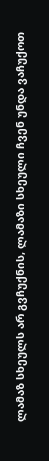ლამაზ სხეულს არ გვჩუქნის, ლამაზი სხეული ჩვენ უნდა ვაჩუქოთ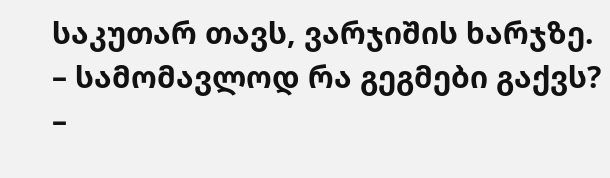საკუთარ თავს, ვარჯიშის ხარჯზე.
– სამომავლოდ რა გეგმები გაქვს?
–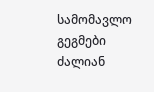სამომავლო გეგმები ძალიან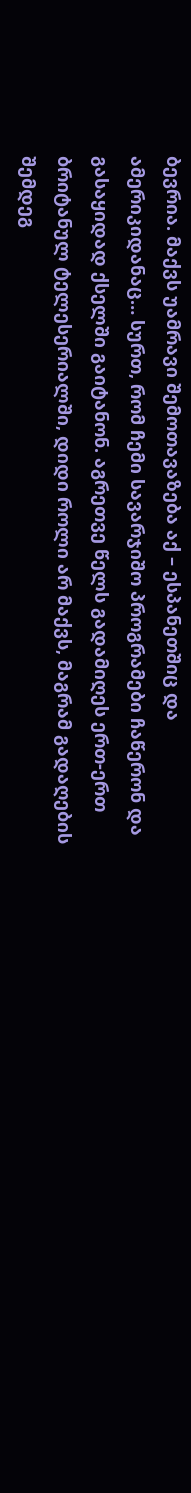ბევრია. მაქვს უამრავი შემოთავაზება აქ – ესპანეთშიც და ამერიკიდანაც… სურთ, რომ ჩემი სავარჯიშო პროგრამები ჩაწერონ და გასაყიდად ქსელში გაიტანონ. აგრეთვე წელს გადამიღეს ერთ-ერთ ბრიტანულ ტელესერიალში, დიდი როლი არ მაქვს, მაგრამ გადაღების შემდეგ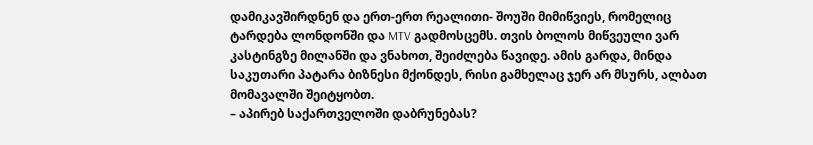დამიკავშირდნენ და ერთ-ერთ რეალითი- შოუში მიმიწვიეს, რომელიც ტარდება ლონდონში და MTV გადმოსცემს. თვის ბოლოს მიწვეული ვარ კასტინგზე მილანში და ვნახოთ, შეიძლება წავიდე. ამის გარდა, მინდა საკუთარი პატარა ბიზნესი მქონდეს, რისი გამხელაც ჯერ არ მსურს, ალბათ მომავალში შეიტყობთ.
– აპირებ საქართველოში დაბრუნებას?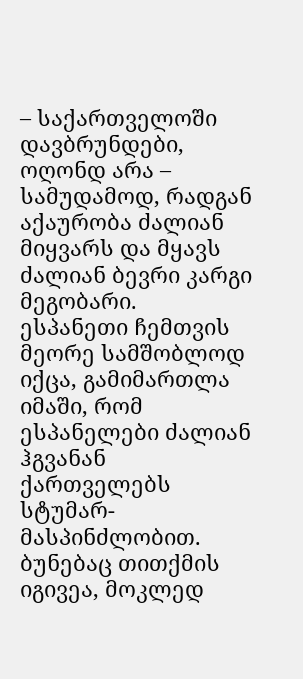– საქართველოში დავბრუნდები, ოღონდ არა – სამუდამოდ, რადგან აქაურობა ძალიან მიყვარს და მყავს ძალიან ბევრი კარგი მეგობარი.
ესპანეთი ჩემთვის მეორე სამშობლოდ იქცა, გამიმართლა იმაში, რომ ესპანელები ძალიან ჰგვანან ქართველებს სტუმარ-მასპინძლობით. ბუნებაც თითქმის იგივეა, მოკლედ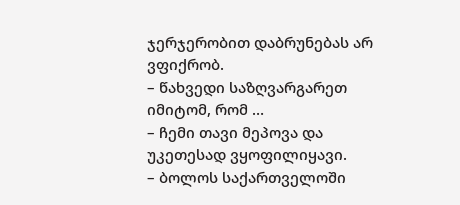ჯერჯერობით დაბრუნებას არ ვფიქრობ.
– წახვედი საზღვარგარეთ იმიტომ, რომ …
– ჩემი თავი მეპოვა და უკეთესად ვყოფილიყავი.
– ბოლოს საქართველოში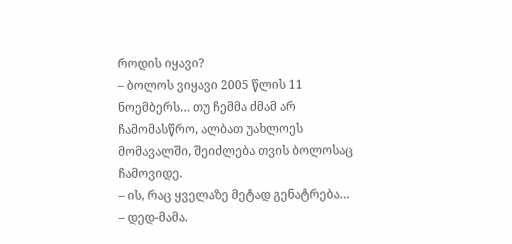როდის იყავი?
– ბოლოს ვიყავი 2005 წლის 11 ნოემბერს… თუ ჩემმა ძმამ არ ჩამომასწრო, ალბათ უახლოეს მომავალში, შეიძლება თვის ბოლოსაც ჩამოვიდე.
– ის, რაც ყველაზე მეტად გენატრება…
– დედ-მამა.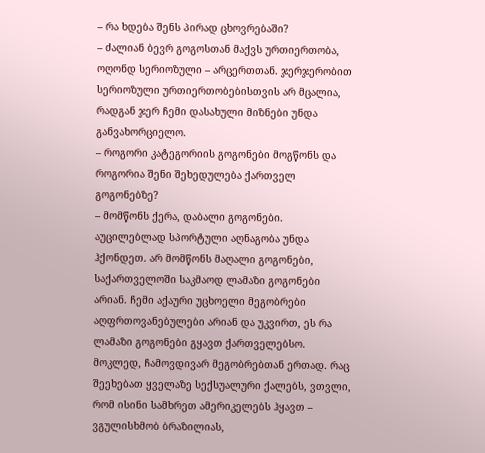– რა ხდება შენს პირად ცხოვრებაში?
– ძალიან ბევრ გოგოსთან მაქვს ურთიერთობა, ოღონდ სერიოზული – არცერთთან. ჯერჯერობით სერიოზული ურთიერთობებისთვის არ მცალია, რადგან ჯერ ჩემი დასახული მიზნები უნდა განვახორციელო.
– როგორი კატეგორიის გოგონები მოგწონს და როგორია შენი შეხედულება ქართველ გოგონებზე?
– მომწონს ქერა, დაბალი გოგონები. აუცილებლად სპორტული აღნაგობა უნდა ჰქონდეთ. არ მომწონს მაღალი გოგონები, საქართველოში საკმაოდ ლამაზი გოგონები არიან. ჩემი აქაური უცხოელი მეგობრები აღფრთოვანებულები არიან და უკვირთ, ეს რა ლამაზი გოგონები გყავთ ქართველებსო. მოკლედ, ჩამოვდივარ მეგობრებთან ერთად. რაც შეეხებათ ყველაზე სექსუალური ქალებს, ვთვლი, რომ ისინი სამხრეთ ამერიკელებს ჰყავთ – ვგულისხმობ ბრაზილიას,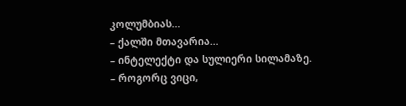კოლუმბიას…
– ქალში მთავარია…
– ინტელექტი და სულიერი სილამაზე.
– როგორც ვიცი,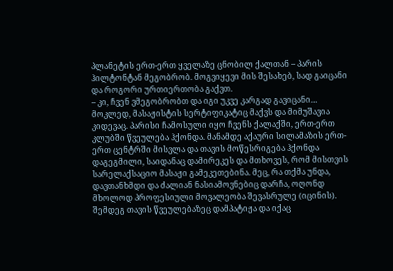პლანეტის ერთ-ერთ ყველაზე ცნობილ ქალთან – პარის ჰილტონტან მეგობრობ. მოგვიყევი მის შესახებ, სად გაიცანი და როგორი ურთიერთობა გაქვთ.
– კი, ჩვენ ვმეგობრობთ და იგი უკვე კარგად გავიცანი… მოკლედ, მასაჟისტის სერტიფიკატიც მაქვს და მიმუშავია კიდევაც. პარისი ჩამოსული იყო ჩვენს ქალაქში, ერთ-ერთ კლუბში წვეულება ჰქონდა. მანამდე აქაური სილამაზის ერთ-ერთ ცენტრში მისვლა და თავის მოწესრიგება ჰქონდა დაგეგმილი, საიდანაც დამირეკეს და მთხოვეს, რომ მისთვის სარელაქსაციო მასაჟი გამეკეთებინა. მეც, რა თქმა უნდა, დავთანხმდი და ძალიან ნასიამოვნებიც დარჩა, ოღონდ მხოლოდ პროფესიული მოვალეობა შევასრულე (იცინის). შემდეგ თავის წვეულებაზეც დამპატიჟა და იქაც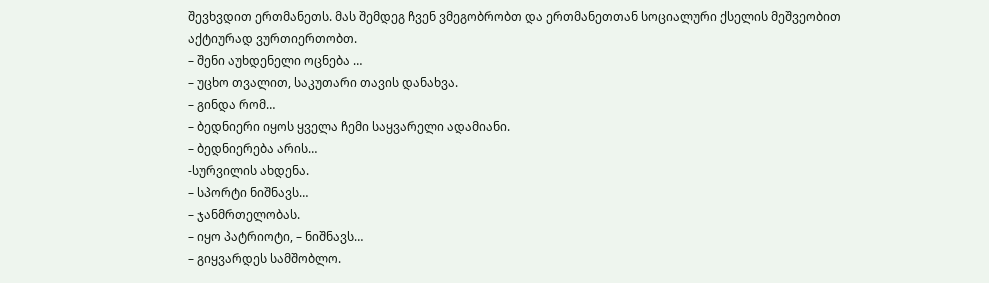შევხვდით ერთმანეთს. მას შემდეგ ჩვენ ვმეგობრობთ და ერთმანეთთან სოციალური ქსელის მეშვეობით აქტიურად ვურთიერთობთ.
– შენი აუხდენელი ოცნება …
– უცხო თვალით, საკუთარი თავის დანახვა.
– გინდა რომ…
– ბედნიერი იყოს ყველა ჩემი საყვარელი ადამიანი.
– ბედნიერება არის…
-სურვილის ახდენა.
– სპორტი ნიშნავს…
– ჯანმრთელობას.
– იყო პატრიოტი, – ნიშნავს…
– გიყვარდეს სამშობლო.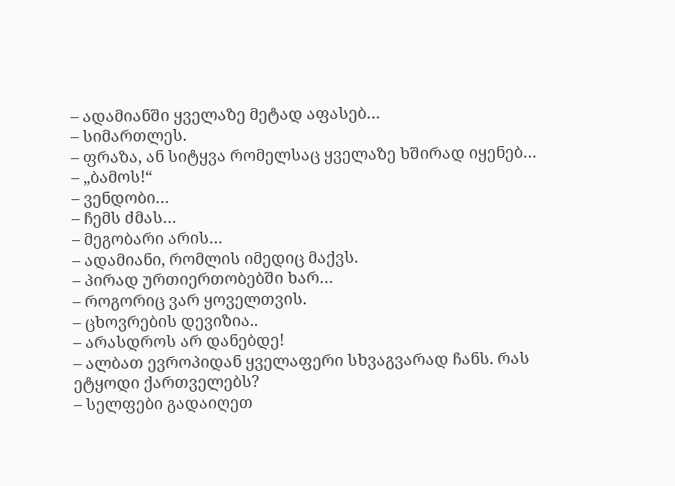– ადამიანში ყველაზე მეტად აფასებ…
– სიმართლეს.
– ფრაზა, ან სიტყვა რომელსაც ყველაზე ხშირად იყენებ…
– „ბამოს!“
– ვენდობი…
– ჩემს ძმას…
– მეგობარი არის…
– ადამიანი, რომლის იმედიც მაქვს.
– პირად ურთიერთობებში ხარ…
– როგორიც ვარ ყოველთვის.
– ცხოვრების დევიზია..
– არასდროს არ დანებდე!
– ალბათ ევროპიდან ყველაფერი სხვაგვარად ჩანს. რას ეტყოდი ქართველებს?
– სელფები გადაიღეთ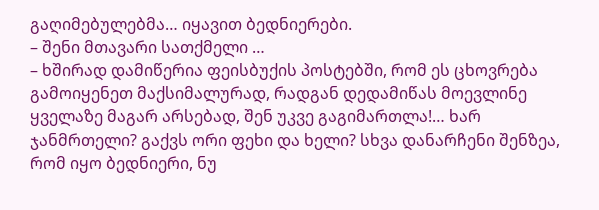გაღიმებულებმა… იყავით ბედნიერები.
– შენი მთავარი სათქმელი …
– ხშირად დამიწერია ფეისბუქის პოსტებში, რომ ეს ცხოვრება გამოიყენეთ მაქსიმალურად, რადგან დედამიწას მოევლინე ყველაზე მაგარ არსებად, შენ უკვე გაგიმართლა!… ხარ ჯანმრთელი? გაქვს ორი ფეხი და ხელი? სხვა დანარჩენი შენზეა, რომ იყო ბედნიერი, ნუ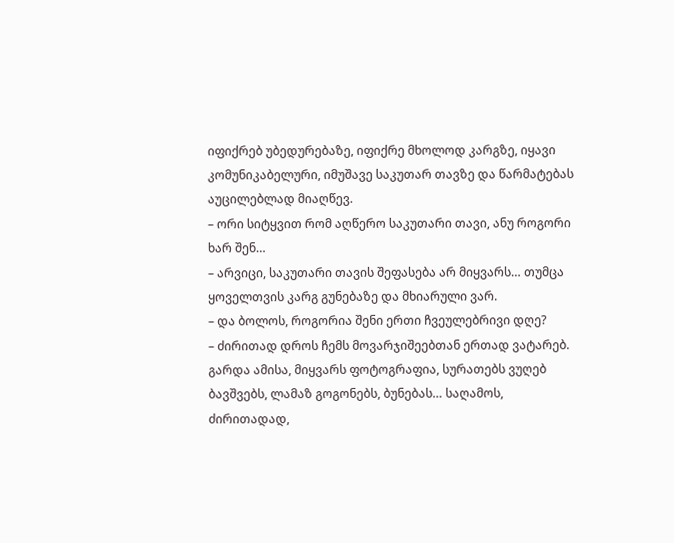იფიქრებ უბედურებაზე, იფიქრე მხოლოდ კარგზე, იყავი კომუნიკაბელური, იმუშავე საკუთარ თავზე და წარმატებას აუცილებლად მიაღწევ.
– ორი სიტყვით რომ აღწერო საკუთარი თავი, ანუ როგორი ხარ შენ…
– არვიცი, საკუთარი თავის შეფასება არ მიყვარს… თუმცა ყოველთვის კარგ გუნებაზე და მხიარული ვარ.
– და ბოლოს, როგორია შენი ერთი ჩვეულებრივი დღე?
– ძირითად დროს ჩემს მოვარჯიშეებთან ერთად ვატარებ. გარდა ამისა, მიყვარს ფოტოგრაფია, სურათებს ვუღებ ბავშვებს, ლამაზ გოგონებს, ბუნებას… საღამოს, ძირითადად,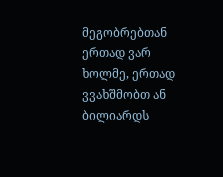მეგობრებთან ერთად ვარ ხოლმე, ერთად ვვახშმობთ ან ბილიარდს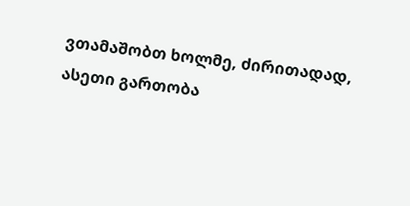ვთამაშობთ ხოლმე, ძირითადად, ასეთი გართობა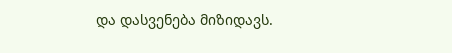და დასვენება მიზიდავს.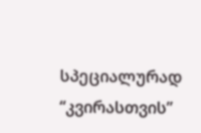სპეციალურად “კვირასთვის”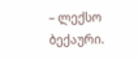– ლექსო ბექაური.